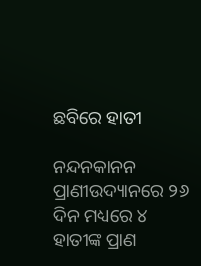ଛବିରେ ହାତୀ

ନନ୍ଦନକାନନ ପ୍ରାଣୀଉଦ୍ୟାନରେ ୨୬ ଦିନ ମଧ୍ୟରେ ୪ ହାତୀଙ୍କ ପ୍ରାଣ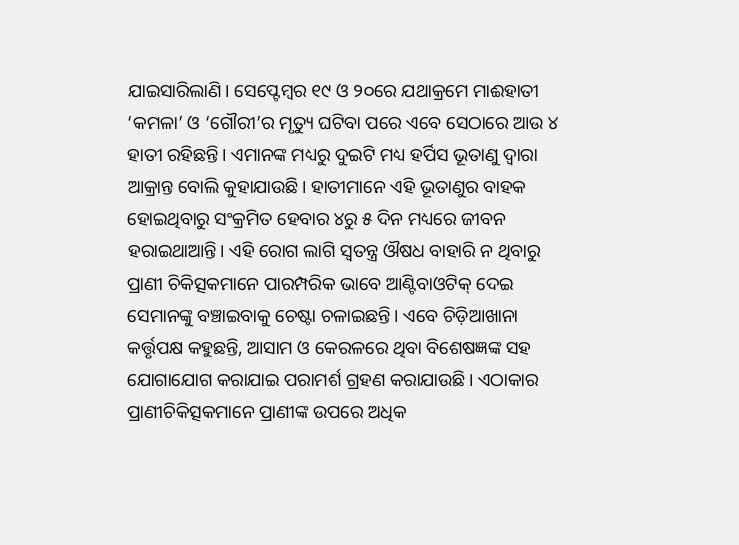ଯାଇସାରିଲାଣି। ସେପ୍ଟେମ୍ବର ୧୯ ଓ ୨୦ରେ ଯଥାକ୍ରମେ ମାଈହାତୀ ‘କମଳା’ ଓ ‘ଗୌରୀ’ର ମୃତ୍ୟୁ ଘଟିବା ପରେ ଏବେ ସେଠାରେ ଆଉ ୪ ହାତୀ ରହିଛନ୍ତି। ଏମାନଙ୍କ ମଧ୍ୟରୁ ଦୁଇଟି ମଧ୍ୟ ହର୍ପିସ ଭୂତାଣୁ ଦ୍ୱାରା ଆକ୍ରାନ୍ତ ବୋଲି କୁହାଯାଉଛି। ହାତୀମାନେ ଏହି ଭୂତାଣୁର ବାହକ ହୋଇଥିବାରୁ ସଂକ୍ରମିତ ହେବାର ୪ରୁ ୫ ଦିନ ମଧ୍ୟରେ ଜୀବନ ହରାଇଥାଆନ୍ତି। ଏହି ରୋଗ ଲାଗି ସ୍ବତନ୍ତ୍ର ଔଷଧ ବାହାରି ନ ଥିବାରୁ ପ୍ରାଣୀ ଚିକିତ୍ସକମାନେ ପାରମ୍ପରିକ ଭାବେ ଆଣ୍ଟିବାଓଟିକ୍‌ ଦେଇ ସେମାନଙ୍କୁ ବଞ୍ଚାଇବାକୁ ଚେଷ୍ଟା ଚଳାଇଛନ୍ତି। ଏବେ ଚିଡ଼ିଆଖାନା କର୍ତ୍ତୃପକ୍ଷ କହୁଛନ୍ତି, ଆସାମ ଓ କେରଳରେ ଥିବା ବିଶେଷଜ୍ଞଙ୍କ ସହ ଯୋଗାଯୋଗ କରାଯାଇ ପରାମର୍ଶ ଗ୍ରହଣ କରାଯାଉଛି। ଏଠାକାର ପ୍ରାଣୀଚିକିତ୍ସକମାନେ ପ୍ରାଣୀଙ୍କ ଉପରେ ଅଧିକ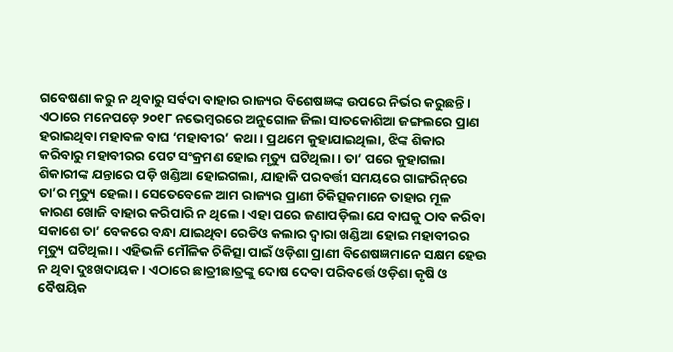ଗବେଷଣା କରୁ ନ ଥିବାରୁ ସର୍ବଦା ବାହାର ରାଜ୍ୟର ବିଶେଷଜ୍ଞଙ୍କ ଉପରେ ନିର୍ଭର କରୁଛନ୍ତି। ଏଠାରେ ମନେପଡ଼େ ୨୦୧୮ ନଭେମ୍ବରରେ ଅନୁଗୋଳ ଜିଲା ସାତକୋଶିଆ ଜଙ୍ଗଲରେ ପ୍ରାଣ ହରାଇଥିବା ମହାବଳ ବାଘ ‘ମହାବୀର’ କଥା। ପ୍ରଥମେ କୁହାଯାଇଥିଲା, ଝିଙ୍କ ଶିକାର କରିବାରୁ ମହାବୀରର ପେଟ ସଂକ୍ରମଣ ହୋଇ ମୃତ୍ୟୁ ଘଟିଥିଲା। ତା’ ପରେ କୁହାଗଲା ଶିକାରୀଙ୍କ ଯନ୍ତାରେ ପଡ଼ି ଖଣ୍ଡିଆ ହୋଇଗଲା, ଯାହାକି ପରବର୍ତ୍ତୀ ସମୟରେ ଗାଙ୍ଗରିନ୍‌ରେ ତା’ର ମୃତ୍ୟୁ ହେଲା। ସେତେବେଳେ ଆମ ରାଜ୍ୟର ପ୍ରାଣୀ ଚିକିତ୍ସକମାନେ ତାହାର ମୂଳ କାରଣ ଖୋଜି ବାହାର କରିପାରି ନ ଥିଲେ। ଏହା ପରେ ଜଣାପଡ଼ିଲା ଯେ ବାଘକୁ ଠାବ କରିବା ସକାଶେ ତା’ ବେକରେ ବନ୍ଧା ଯାଇଥିବା ରେଡିଓ କଲାର ଦ୍ୱାରା ଖଣ୍ଡିଆ ହୋଇ ମହାବୀରର ମୃତ୍ୟୁ ଘଟିଥିଲା। ଏହିଭଳି ମୌଳିକ ଚିକିତ୍ସା ପାଇଁ ଓଡ଼ିଶା ପ୍ରାଣୀ ବିଶେଷଜ୍ଞମାନେ ସକ୍ଷମ ହେଉ ନ ଥିବା ଦୁଃଖଦାୟକ। ଏଠାରେ ଛାତ୍ରୀଛାତ୍ରଙ୍କୁ ଦୋଷ ଦେବା ପରିବର୍ତ୍ତେ ଓଡ଼ିଶା କୃଷି ଓ ବୈଷୟିକ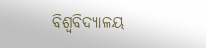ବିଶ୍ୱବିଦ୍ୟାଳୟ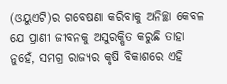(ଓୟୁଏଟି)ର ଗବେଷଣା କରିବାକୁ ଅନିଚ୍ଛା କେବଳ ଯେ ପ୍ରାଣୀ ଜୀବନକୁ ଅସୁରକ୍ଷିତ କରୁଛି ତାହା ନୁହେଁ, ସମଗ୍ର ରାଜ୍ୟର କୃଷି ବିକାଶରେ ଏହି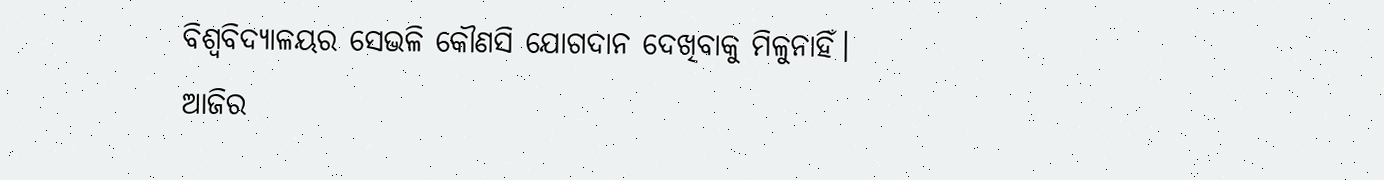ବିଶ୍ୱବିଦ୍ୟାଳୟର ସେଭଳି କୌଣସି ଯୋଗଦାନ ଦେଖିବାକୁ ମିଳୁନାହିଁ।
ଆଜିର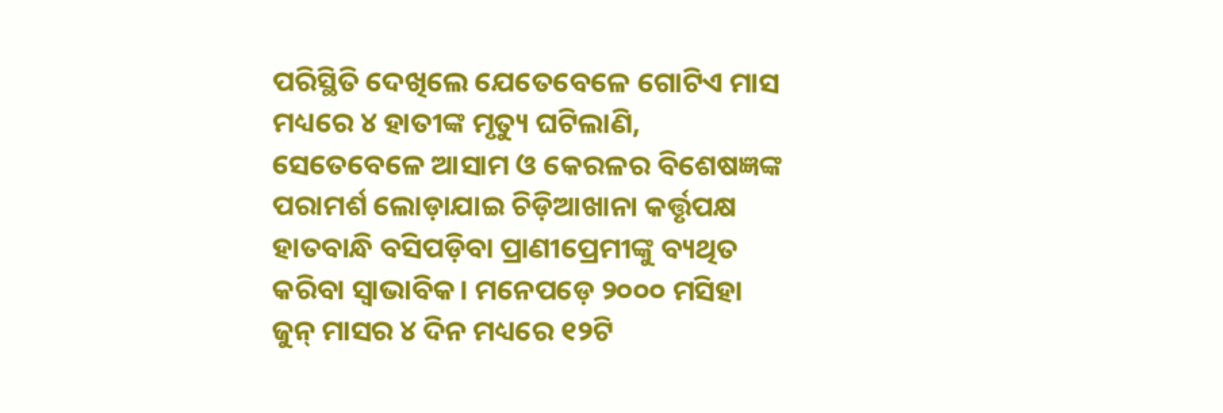ପରିସ୍ଥିତି ଦେଖିଲେ ଯେତେବେଳେ ଗୋଟିଏ ମାସ ମଧ୍ୟରେ ୪ ହାତୀଙ୍କ ମୃତ୍ୟୁ ଘଟିଲାଣି, ସେତେବେଳେ ଆସାମ ଓ କେରଳର ବିଶେଷଜ୍ଞଙ୍କ ପରାମର୍ଶ ଲୋଡ଼ାଯାଇ ଚିଡ଼ିଆଖାନା କର୍ତ୍ତୃପକ୍ଷ ହାତବାନ୍ଧି ବସିପଡ଼ିବା ପ୍ରାଣୀପ୍ରେମୀଙ୍କୁ ବ୍ୟଥିତ କରିବା ସ୍ବାଭାବିକ। ମନେପଡ଼େ ୨୦୦୦ ମସିହା ଜୁନ୍‌ ମାସର ୪ ଦିନ ମଧ୍ୟରେ ୧୨ଟି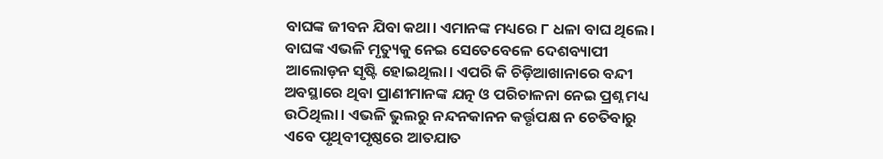ବାଘଙ୍କ ଜୀବନ ଯିବା କଥା। ଏମାନଙ୍କ ମଧ୍ୟରେ ୮ ଧଳା ବାଘ ଥିଲେ। ବାଘଙ୍କ ଏଭଳି ମୃତ୍ୟୁକୁ ନେଇ ସେତେବେଳେ ଦେଶବ୍ୟାପୀ ଆଲୋଡ଼ନ ସୃଷ୍ଟି ହୋଇଥିଲା। ଏପରି କି ଚିଡ଼ିଆଖାନାରେ ବନ୍ଦୀ ଅବସ୍ଥାରେ ଥିବା ପ୍ରାଣୀମାନଙ୍କ ଯତ୍ନ ଓ ପରିଚାଳନା ନେଇ ପ୍ରଶ୍ନ ମଧ୍ୟ ଉଠିଥିଲା। ଏଭଳି ଭୁଲରୁ ନନ୍ଦନକାନନ କର୍ତ୍ତୃପକ୍ଷ ନ ଚେତିବାରୁ ଏବେ ପୃଥିବୀପୃଷ୍ଠରେ ଆତଯାତ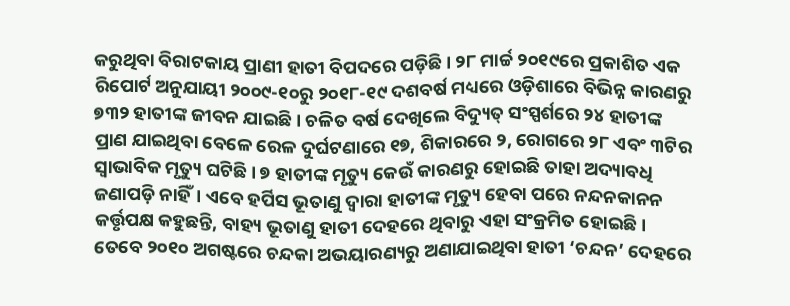କରୁଥିବା ବିରାଟକାୟ ପ୍ରାଣୀ ହାତୀ ବିପଦରେ ପଡ଼ିଛି। ୨୮ ମାର୍ଚ୍ଚ ୨୦୧୯ରେ ପ୍ରକାଶିତ ଏକ ରିପୋର୍ଟ ଅନୁଯାୟୀ ୨୦୦୯-୧୦ରୁ ୨୦୧୮-୧୯ ଦଶବର୍ଷ ମଧ୍ୟରେ ଓଡ଼ିଶାରେ ବିଭିନ୍ନ କାରଣରୁ ୭୩୨ ହାତୀଙ୍କ ଜୀବନ ଯାଇଛି। ଚଳିତ ବର୍ଷ ଦେଖିଲେ ବିଦ୍ୟୁତ୍‌ ସଂସ୍ପର୍ଶରେ ୨୪ ହାତୀଙ୍କ ପ୍ରାଣ ଯାଇଥିବା ବେଳେ ରେଳ ଦୁର୍ଘଟଣାରେ ୧୭, ଶିକାରରେ ୨, ରୋଗରେ ୨୮ ଏବଂ ୩ଟିର ସ୍ବାଭାବିକ ମୃତ୍ୟୁ ଘଟିଛି। ୭ ହାତୀଙ୍କ ମୃତ୍ୟୁ କେଉଁ କାରଣରୁ ହୋଇଛି ତାହା ଅଦ୍ୟାବଧି ଜଣାପଡ଼ି ନାହିଁ। ଏବେ ହର୍ପିସ ଭୂତାଣୁ ଦ୍ୱାରା ହାତୀଙ୍କ ମୃତ୍ୟୁ ହେବା ପରେ ନନ୍ଦନକାନନ କର୍ତ୍ତୃପକ୍ଷ କହୁଛନ୍ତି, ବାହ୍ୟ ଭୂତାଣୁ ହାତୀ ଦେହରେ ଥିବାରୁ ଏହା ସଂକ୍ରମିତ ହୋଇଛି। ତେବେ ୨୦୧୦ ଅଗଷ୍ଟରେ ଚନ୍ଦକା ଅଭୟାରଣ୍ୟରୁ ଅଣାଯାଇଥିବା ହାତୀ ‘ଚନ୍ଦନ’ ଦେହରେ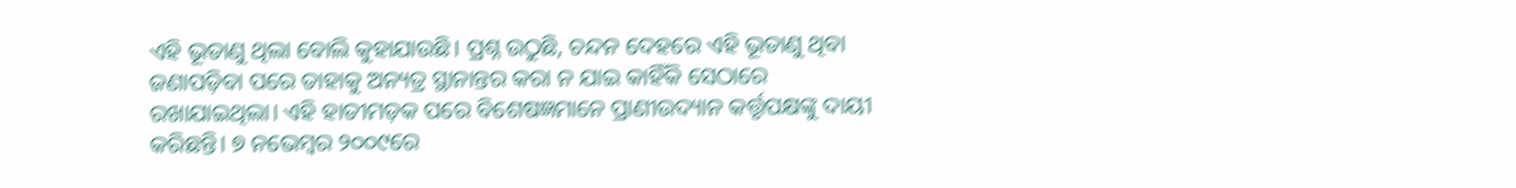ଏହି ଭୂତାଣୁ ଥିଲା ବୋଲି କୁହାଯାଉଛି। ପ୍ରଶ୍ନ ଉଠୁଛି, ଚନ୍ଦନ ଦେହରେ ଏହି ଭୂତାଣୁ ଥିବା ଜଣାପଡ଼ିବା ପରେ ତାହାକୁ ଅନ୍ୟତ୍ର ସ୍ଥାନାନ୍ତର କରା ନ ଯାଇ କାହିଁକି ସେଠାରେ ରଖାଯାଇଥିଲା। ଏହି ହାତୀମଡ଼କ ପରେ ବିଶେଷଜ୍ଞମାନେ ପ୍ରାଣୀଉଦ୍ୟାନ କର୍ତ୍ତୃପକ୍ଷଙ୍କୁ ଦାୟୀ କରିଛନ୍ତି। ୭ ନଭେମ୍ବର ୨୦୦୯ରେ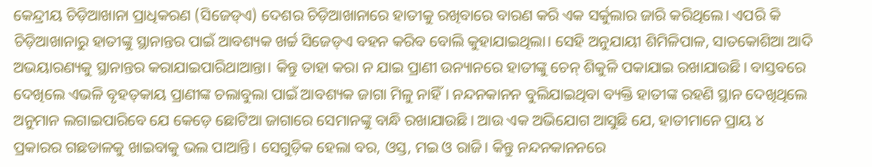କେନ୍ଦ୍ରୀୟ ଚିଡ଼ିଆଖାନା ପ୍ରାଧିକରଣ (ସିଜେଡ୍‌ଏ) ଦେଶର ଚିଡ଼ିଆଖାନାରେ ହାତୀକୁ ରଖିବାରେ ବାରଣ କରି ଏକ ସର୍କୁଲାର ଜାରି କରିଥିଲେ। ଏପରି କି ଚିଡ଼ିଆଖାନାରୁ ହାତୀଙ୍କୁ ସ୍ଥାନାନ୍ତର ପାଇଁ ଆବଶ୍ୟକ ଖର୍ଚ୍ଚ ସିଜେଡ୍‌ଏ ବହନ କରିବ ବୋଲି କୁହାଯାଇଥିଲା। ସେହି ଅନୁଯାୟୀ ଶିମିଳିପାଳ, ସାତକୋଶିଆ ଆଦି ଅଭୟାରଣ୍ୟକୁ ସ୍ଥାନାନ୍ତର କରାଯାଇପାରିଥାଆନ୍ତା। କିନ୍ତୁ ତାହା କରା ନ ଯାଇ ପ୍ରାଣୀ ଉନ୍ୟାନରେ ହାତୀଙ୍କୁ ଚେନ୍‌ ଶିକୁଳି ପକାଯାଇ ରଖାଯାଉଛି। ବାସ୍ତବରେ ଦେଖିଲେ ଏଭଳି ବୃହତ୍‌କାୟ ପ୍ରାଣୀଙ୍କ ଚଲାବୁଲା ପାଇଁ ଆବଶ୍ୟକ ଜାଗା ମିଳୁ ନାହିଁ। ନନ୍ଦନକାନନ ବୁଲିଯାଇଥିବା ବ୍ୟକ୍ତି ହାତୀଙ୍କ ରହଣି ସ୍ଥାନ ଦେଖିଥିଲେ ଅନୁମାନ ଲଗାଇପାରିବେ ଯେ କେଡ଼େ ଛୋଟିଆ ଜାଗାରେ ସେମାନଙ୍କୁ ବାନ୍ଧି ରଖାଯାଉଛି। ଆଉ ଏକ ଅଭିଯୋଗ ଆସୁଛି ଯେ, ହାତୀମାନେ ପ୍ରାୟ ୪ ପ୍ରକାରର ଗଛଡାଳକୁ ଖାଇବାକୁ ଭଲ ପାଆନ୍ତି। ସେଗୁଡ଼ିକ ହେଲା ବର, ଓସ୍ତ, ମଇ ଓ ରାଜି। କିନ୍ତୁ ନନ୍ଦନକାନନରେ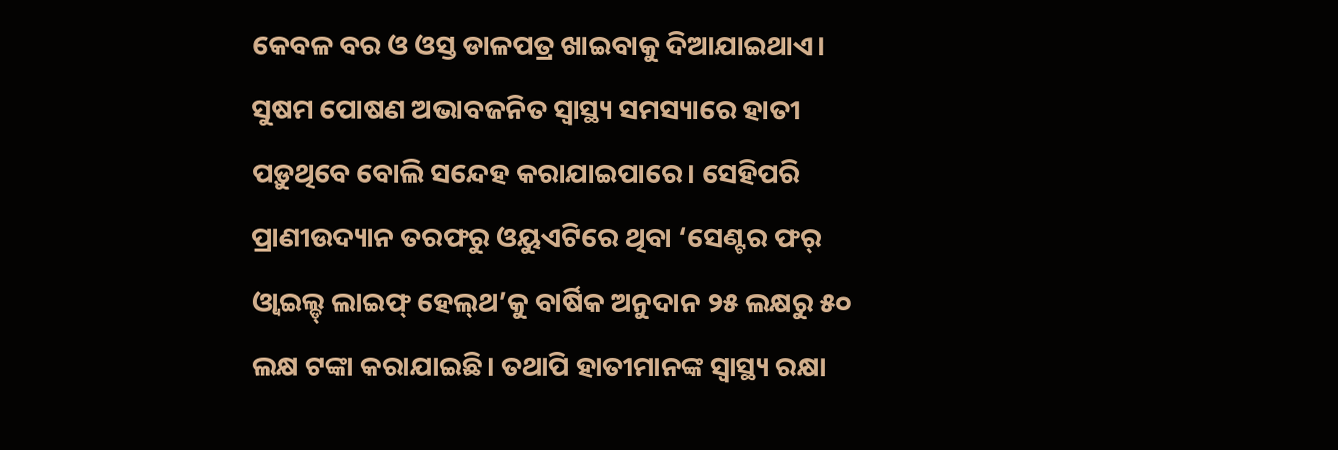କେବଳ ବର ଓ ଓସ୍ତ ଡାଳପତ୍ର ଖାଇବାକୁ ଦିଆଯାଇଥାଏ। ସୁଷମ ପୋଷଣ ଅଭାବଜନିତ ସ୍ବାସ୍ଥ୍ୟ ସମସ୍ୟାରେ ହାତୀ ପଡ଼ୁଥିବେ ବୋଲି ସନ୍ଦେହ କରାଯାଇପାରେ। ସେହିପରି ପ୍ରାଣୀଉଦ୍ୟାନ ତରଫରୁ ଓୟୁଏଟିରେ ଥିବା ‘ସେଣ୍ଟର ଫର୍‌ ଓ୍ବାଇଲ୍ଡ୍‌ ଲାଇଫ୍‌ ହେଲ୍‌ଥ’କୁ ବାର୍ଷିକ ଅନୁଦାନ ୨୫ ଲକ୍ଷରୁ ୫୦ ଲକ୍ଷ ଟଙ୍କା କରାଯାଇଛି। ତଥାପି ହାତୀମାନଙ୍କ ସ୍ବାସ୍ଥ୍ୟ ରକ୍ଷା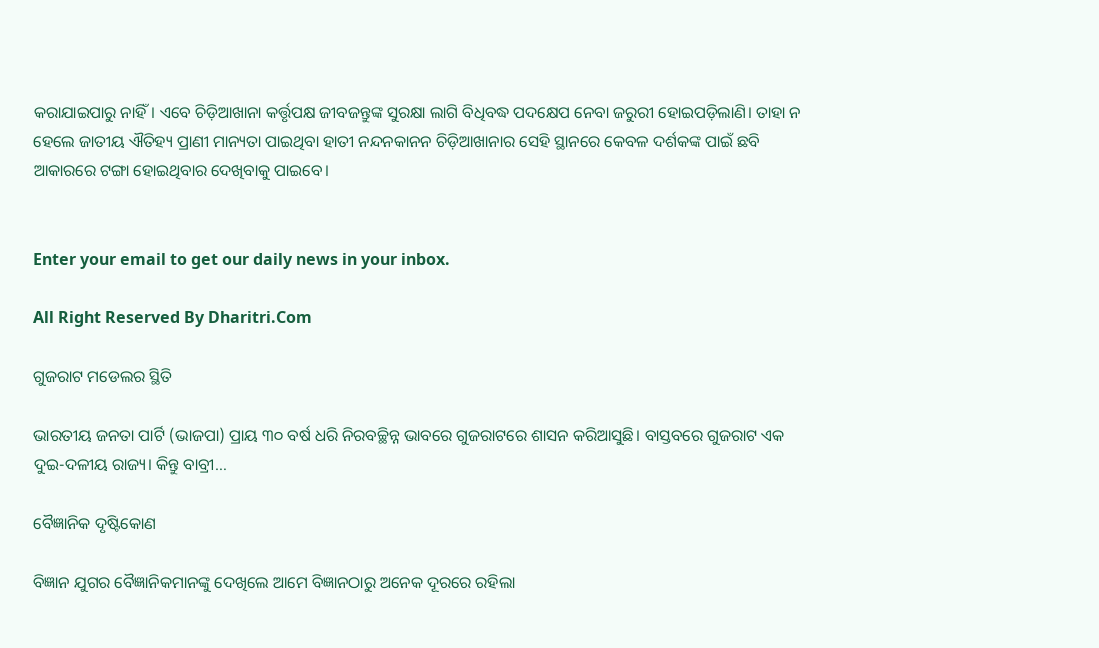କରାଯାଇପାରୁ ନାହିଁ। ଏବେ ଚିଡ଼ିଆଖାନା କର୍ତ୍ତୃପକ୍ଷ ଜୀବଜନ୍ତୁଙ୍କ ସୁରକ୍ଷା ଲାଗି ବିଧିବଦ୍ଧ ପଦକ୍ଷେପ ନେବା ଜରୁରୀ ହୋଇପଡ଼ିଲାଣି। ତାହା ନ ହେଲେ ଜାତୀୟ ଐତିହ୍ୟ ପ୍ରାଣୀ ମାନ୍ୟତା ପାଇଥିବା ହାତୀ ନନ୍ଦନକାନନ ଚିଡ଼ିଆଖାନାର ସେହି ସ୍ଥାନରେ କେବଳ ଦର୍ଶକଙ୍କ ପାଇଁ ଛବି ଆକାରରେ ଟଙ୍ଗା ହୋଇଥିବାର ଦେଖିବାକୁ ପାଇବେ।


Enter your email to get our daily news in your inbox.

All Right Reserved By Dharitri.Com

ଗୁଜରାଟ ମଡେଲର ସ୍ଥିତି

ଭାରତୀୟ ଜନତା ପାର୍ଟି (ଭାଜପା) ପ୍ରାୟ ୩୦ ବର୍ଷ ଧରି ନିରବଚ୍ଛିନ୍ନ ଭାବରେ ଗୁଜରାଟରେ ଶାସନ କରିଆସୁଛି। ବାସ୍ତବରେ ଗୁଜରାଟ ଏକ ଦୁଇ-ଦଳୀୟ ରାଜ୍ୟ। କିନ୍ତୁ ବାବ୍ରୀ…

ବୈଜ୍ଞାନିକ ଦୃଷ୍ଟିକୋଣ

ବିଜ୍ଞାନ ଯୁଗର ବୈଜ୍ଞାନିକମାନଙ୍କୁ ଦେଖିଲେ ଆମେ ବିଜ୍ଞାନଠାରୁ ଅନେକ ଦୂରରେ ରହିଲା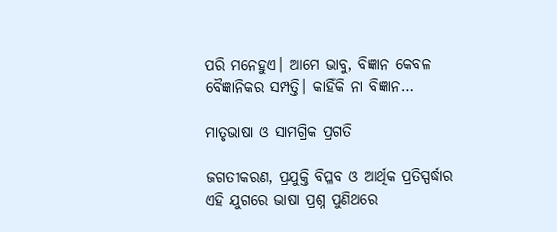ପରି ମନେହୁଏ। ଆମେ ଭାବୁ, ବିଜ୍ଞାନ କେବଳ ବୈଜ୍ଞାନିକର ସମ୍ପତ୍ତି। କାହିଁକି ନା ବିଜ୍ଞାନ…

ମାତୃଭାଷା ଓ ସାମଗ୍ରିକ ପ୍ରଗତି

ଜଗତୀକରଣ, ପ୍ରଯୁକ୍ତି ବିପ୍ଳବ ଓ ଆର୍ଥିକ ପ୍ରତିସ୍ପର୍ଦ୍ଧାର ଏହି ଯୁଗରେ ଭାଷା ପ୍ରଶ୍ନ ପୁଣିଥରେ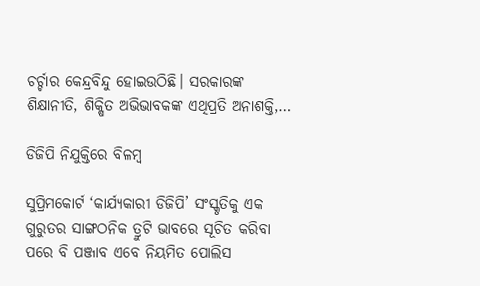ଚର୍ଚ୍ଚାର କେନ୍ଦ୍ରବିନ୍ଦୁ ହୋଇଉଠିଛି। ସରକାରଙ୍କ ଶିକ୍ଷାନୀତି, ଶିକ୍ଷିତ ଅଭିଭାବକଙ୍କ ଏଥିପ୍ରତି ଅନାଶକ୍ତି,…

ଡିଜିପି ନିଯୁକ୍ତିରେ ବିଳମ୍ବ

ସୁପ୍ରିମକୋର୍ଟ ‘କାର୍ଯ୍ୟକାରୀ ଡିଜିପି’ ସଂସ୍କୃତିକୁ ଏକ ଗୁରୁତର ସାଙ୍ଗଠନିକ ତ୍ରୁଟି ଭାବରେ ସୂଚିତ କରିବା ପରେ ବି ପଞ୍ଜାବ ଏବେ ନିୟମିତ ପୋଲିସ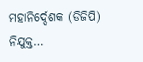ମହାନିର୍ଦ୍ଦେଶକ (ଡିଜିପି) ନିଯୁକ୍ତ…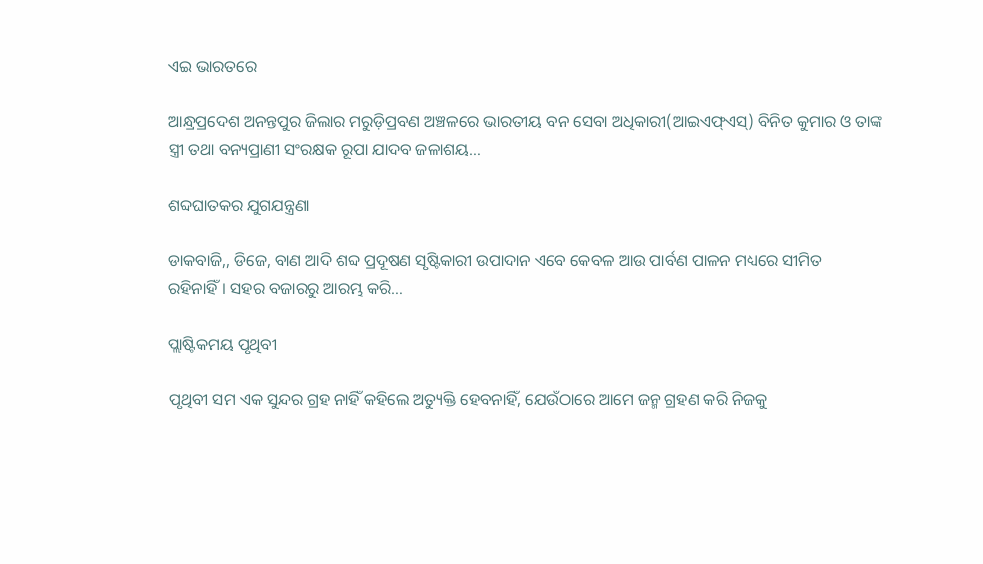ଏଇ ଭାରତରେ

ଆନ୍ଧ୍ରପ୍ରଦେଶ ଅନନ୍ତପୁର ଜିଲାର ମରୁଡ଼ିପ୍ରବଣ ଅଞ୍ଚଳରେ ଭାରତୀୟ ବନ ସେବା ଅଧିକାରୀ(ଆଇଏଫ୍‌ଏସ୍‌) ବିନିତ କୁମାର ଓ ତାଙ୍କ ସ୍ତ୍ରୀ ତଥା ବନ୍ୟପ୍ରାଣୀ ସଂରକ୍ଷକ ରୂପା ଯାଦବ ଜଳାଶୟ…

ଶବ୍ଦଘାତକର ଯୁଗଯନ୍ତ୍ରଣା

ଡାକବାଜି,, ଡିଜେ, ବାଣ ଆଦି ଶବ୍ଦ ପ୍ରଦୂଷଣ ସୃଷ୍ଟିକାରୀ ଉପାଦାନ ଏବେ କେବଳ ଆଉ ପାର୍ବଣ ପାଳନ ମଧ୍ୟରେ ସୀମିତ ରହିନାହିଁ। ସହର ବଜାରରୁ ଆରମ୍ଭ କରି…

ପ୍ଲାଷ୍ଟିକମୟ ପୃଥିବୀ

ପୃଥିବୀ ସମ ଏକ ସୁନ୍ଦର ଗ୍ରହ ନାହିଁ କହିଲେ ଅତ୍ୟୁକ୍ତି ହେବନାହିଁ, ଯେଉଁଠାରେ ଆମେ ଜନ୍ମ ଗ୍ରହଣ କରି ନିଜକୁ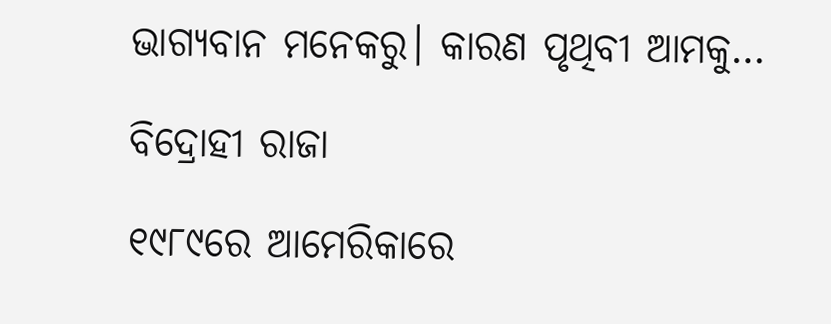ଭାଗ୍ୟବାନ ମନେକରୁ। କାରଣ ପୃଥିବୀ ଆମକୁ…

ବିଦ୍ରୋହୀ ରାଜା

୧୯୮୯ରେ ଆମେରିକାରେ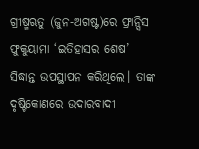ଗ୍ରୀଷ୍ମଋତୁ (ଜୁନ-ଅଗଷ୍ଟ)ରେ ଫ୍ରାନ୍ସିସ ଫୁକୁୟାମା ‘ଇତିହାସର ଶେଷ’ ସିଦ୍ଧାନ୍ତ ଉପସ୍ଥାପନ କରିଥିଲେ। ତାଙ୍କ ଦୃଷ୍ଟିକୋଣରେ ଉଦାରବାଦୀ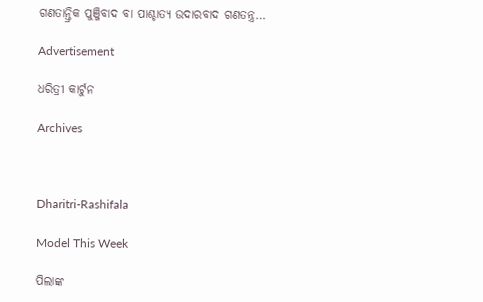ଗଣତାନ୍ତ୍ରିକ ପୁଞ୍ଜିବାଦ ବା ପାଶ୍ଚାତ୍ୟ ଉଦାରବାଦ ଗଣତନ୍ତ୍ର…

Advertisement

ଧରିତ୍ରୀ କାର୍ଟୁନ

Archives



Dharitri-Rashifala

Model This Week

ପିଲାଙ୍କ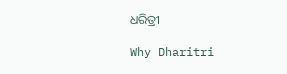ଧରିତ୍ରୀ

Why Dharitri